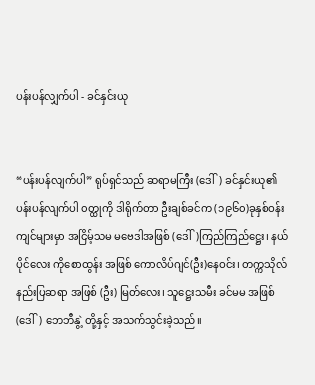ပန်းပန်လျှက်ပါ - ခင်နှင်းယု


“ပန်းပန်လျက်ပါ” ရုပ်ရှင်သည် ဆရာမကြီး (ဒေါ်) ခင်နှင်းယု၏ ပန်းပန်လျက်ပါ ၀တ္ထုကို ဒါရိုက်တာ ဦးချစ်ခင်က (၁၉၆၀)ခုနှစ်ဝန်းကျင်များမှာ အငြိမ့်သမ မဗေဒါအဖြစ် (ဒေါ်)ကြည်ကြည်ဋ္ဌေး၊ နယ်ပိုင်လေး ကိုစောထွန်း အဖြစ် ကောလိပ်ဂျင်(ဦး)နေဝင်း၊ တက္ကသိုလ်နည်းပြဆရာ အဖြစ် (ဦး) မြတ်လေး၊ သူဋ္ဌေးသမီး ခင်မမ အဖြစ် (ဒေါ်) ဘေဘီနွဲ့ တို့နှင့် အသက်သွင်းခဲ့သည်။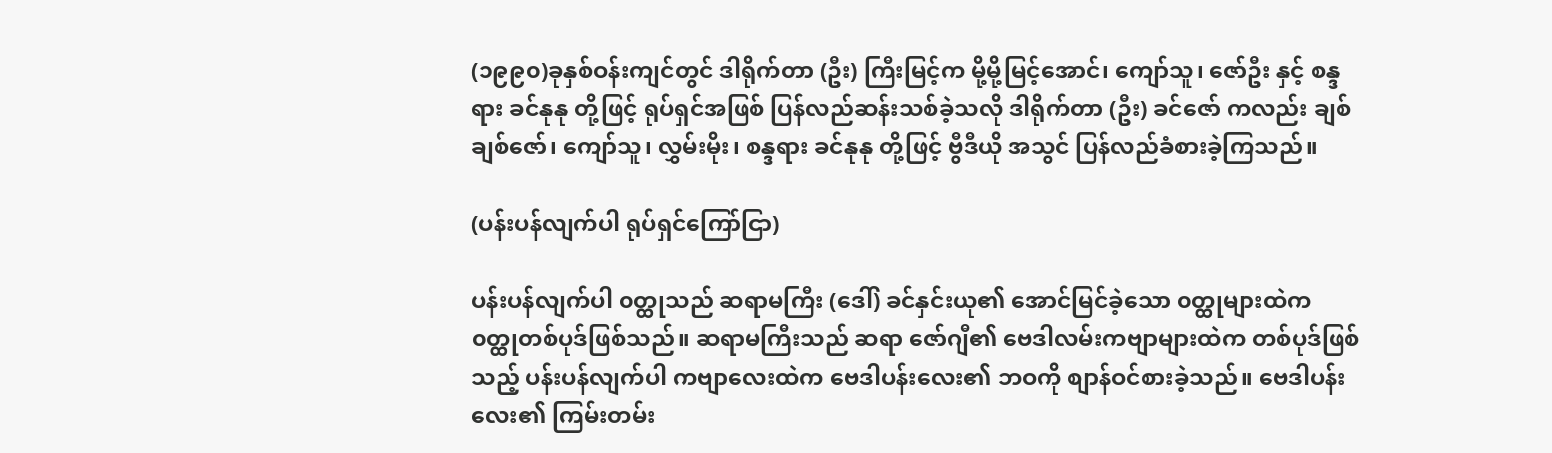(၁၉၉၀)ခုနှစ်ဝန်းကျင်တွင် ဒါရိုက်တာ (ဦး) ကြီးမြင့်က မို့မို့မြင့်အောင်၊ ကျော်သူ၊ ဇော်ဦး နှင့် စန္ဒရား ခင်နုနု တို့ဖြင့် ရုပ်ရှင်အဖြစ် ပြန်လည်ဆန်းသစ်ခဲ့သလို ဒါရိုက်တာ (ဦး) ခင်ဇော် ကလည်း ချစ်ချစ်ဇော်၊ ကျော်သူ၊ လွှမ်းမိုး၊ စန္ဒရား ခင်နုနု တို့ဖြင့် ဗွီဒီယို အသွင် ပြန်လည်ခံစားခဲ့ကြသည်။

(ပန်းပန်လျက်ပါ ရုပ်ရှင်ကြော်ငြာ)

ပန်းပန်လျက်ပါ ၀တ္ထုသည် ဆရာမကြီး (ဒေါ်) ခင်နှင်းယု၏ အောင်မြင်ခဲ့သော ၀တ္ထုများထဲက ၀တ္ထုတစ်ပုဒ်ဖြစ်သည်။ ဆရာမကြီးသည် ဆရာ ဇော်ဂျီ၏ ဗေဒါလမ်းကဗျာများထဲက တစ်ပုဒ်ဖြစ်သည့် ပန်းပန်လျက်ပါ ကဗျာလေးထဲက ဗေဒါပန်းလေး၏ ဘဝကို စျာန်ဝင်စားခဲ့သည်။ ဗေဒါပန်းလေး၏ ကြမ်းတမ်း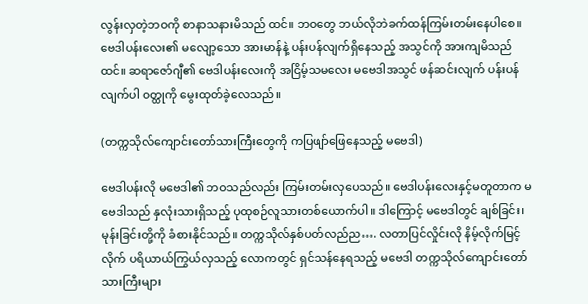လွန်းလှတဲ့ဘဝကို စာနာသနားမိသည် ထင်။ ဘဝတွေ ဘယ်လိုဘဲခက်ထန်ကြမ်းတမ်းနေပါစေ။ ဗေဒါပန်းလေး၏ မလျော့သော အားမာန်နဲ့ ပန်းပန်လျက်ရှိနေသည့် အသွင်ကို အားကျမိသည်ထင်။ ဆရာဇော်ဂျီ၏ ဗေဒါပန်းလေးကို အငြိမ့်သမလေး မဗေဒါအသွင် ဖန်ဆင်းလျက် ပန်းပန်လျက်ပါ ၀တ္ထုကို မွေးထုတ်ခဲ့လေသည်။

(တက္ကသိုလ်ကျောင်းတော်သားကြီးတွေကို ကပြဖျာ်ဖြေနေသည့် မဗေဒါ)

ဗေဒါပန်းလို မဗေဒါ၏ ဘဝသည်လည်း ကြမ်းတမ်းလှပေသည်။ ဗေဒါပန်းလေးနှင့်မတူတာက မဗေဒါသည် နှလုံးသားရှိသည့် ပုထုစဉ်လူသားတစ်ယောက်ပါ။ ဒါကြောင့် မဗေဒါတွင် ချစ်ခြင်း၊ မုန်းခြင်းတို့ကို ခံစားနိုင်သည်။ တက္ကသိုလ်နှစ်ပတ်လည်ည…. လတာပြင်လှိုင်းလို နိမ့်လိုက်မြင့်လိုက် ပရိယာယ်ကြွယ်လှသည့် လောကတွင် ရှင်သန်နေရသည့် မဗေဒါ တက္ကသိုလ်ကျောင်းတော်သားကြီးများ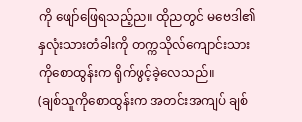ကို ဖျော်ဖြေရသည့်ည။ ထိုညတွင် မဗေဒါ၏ နှလုံးသားတံခါးကို တက္ကသိုလ်ကျောင်းသား ကိုစောထွန်းက ရိုက်ဖွင့်ခဲ့လေသည်။
(ချစ်သူကိုစောထွန်းက အတင်းအကျပ် ချစ်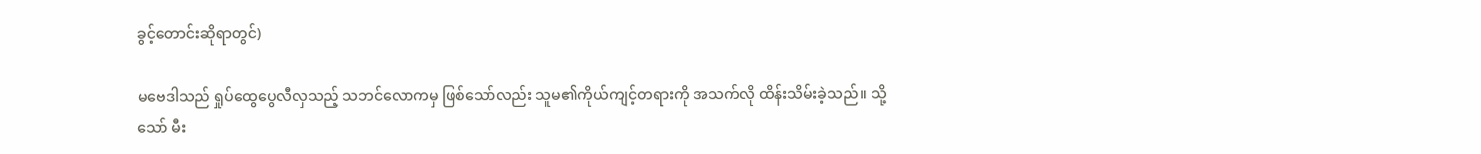ခွင့်တောင်းဆိုရာတွင်)

မဗေဒါသည် ရှုပ်ထွေပွေလီလှသည့် သဘင်လောကမှ ဖြစ်သော်လည်း သူမ၏ကိုယ်ကျင့်တရားကို အသက်လို ထိန်းသိမ်းခဲ့သည်။ သို့သော် မီး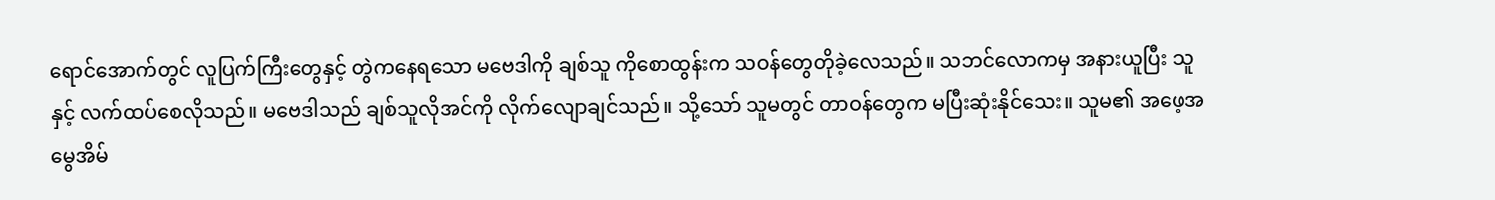ရောင်အောက်တွင် လူပြက်ကြီးတွေနှင့် တွဲကနေရသော မဗေဒါကို ချစ်သူ ကိုစောထွန်းက သဝန်တွေတိုခဲ့လေသည်။ သဘင်လောကမှ အနားယူပြီး သူနှင့် လက်ထပ်စေလိုသည်။ မဗေဒါသည် ချစ်သူလိုအင်ကို လိုက်လျောချင်သည်။ သို့သော် သူမတွင် တာဝန်တွေက မပြီးဆုံးနိုင်သေး။ သူမ၏ အဖေ့အမွေအိမ်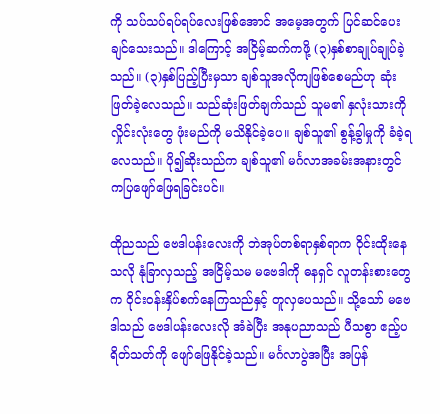ကို သပ်သပ်ရပ်ရပ်လေးဖြစ်အောင် အမေ့အတွက် ပြင်ဆင်ပေးချင်သေးသည်။ ဒါကြောင့် အငြိမ့်ဆက်ကဖို့ (၃)နှစ်စာချုပ်ချုပ်ခဲ့သည်။ (၃)နှစ်ပြည့်ပြီးမှသာ ချစ်သူအလိုကျဖြစ်စေမည်ဟု ဆုံးဖြတ်ခဲ့လေသည်။ သည်ဆုံးဖြတ်ချက်သည် သူမ၏ နှလုံးသားကို လှိုင်းလုံးတွေ ဖုံးမည်ကို မသိနိုင်ခဲ့ပေ။ ချစ်သူ၏ စွန့်ခွါမှုကို ခံခဲ့ရလေသည်။ ပို၍ဆိုးသည်က ချစ်သူ၏ မင်္ဂလာအခမ်းအနားတွင် ကပြဖျော်ဖြေရခြင်းပင်။

ထိုညသည် ဗေဒါပန်းလေးကို ဘဲအုပ်တစ်ရာနှစ်ရာက ဝိုင်းထိုးနေသလို နုံခြာလှသည့် အငြိမ့်သမ မဗေဒါကို ဓနရှင် လူတန်းစားတွေက ဝိုင်းဝန်းနှိပ်စက်နေကြသည်နှင့် တူလှပေသည်။ သို့သော် မဗေဒါသည် ဗေဒါပန်းလေးလို အံခဲပြီး အနုပညာသည် ပီသစွာ ဧည့်ပရိတ်သတ်ကို ဖျော်ဖြေနိုင်ခဲ့သည်။ မင်္ဂလာပွဲအပြီး အပြန်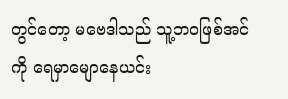တွင်တော့ မဗေဒါသည် သူ့ဘဝဖြစ်အင်ကို ရေမှာမျောနေယင်း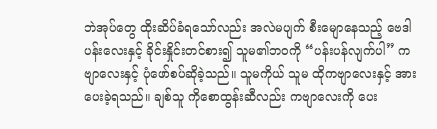ဘဲအုပ်တွေ ထိုးဆိပ်ခံရသော်လည်း အလဲမပျက် စီးမျောနေသည့် ဗေဒါပန်းလေးနှင့် ခိုင်းနှိုင်းတင်စား၍ သူမ၏ဘဝကို “ပန်းပန်လျက်ပါ” ကဗျာလေးနှင့် ပုံဖော်စပ်ဆိုခဲ့သည်။ သူမကိုယ် သူမ ထိုကဗျာလေးနှင့် အားပေးခဲ့ရသည်။ ချစ်သူ ကိုစောထွန်းဆီလည်း ကဗျာလေးကို ပေး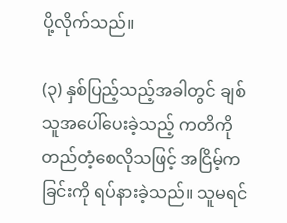ပို့လိုက်သည်။

(၃) နှစ်ပြည့်သည့်အခါတွင် ချစ်သူအပေါ်ပေးခဲ့သည့် ကတိကို တည်တံ့စေလိုသဖြင့် အငြိမ့်ကခြင်းကို ရပ်နားခဲ့သည်။ သူမရင်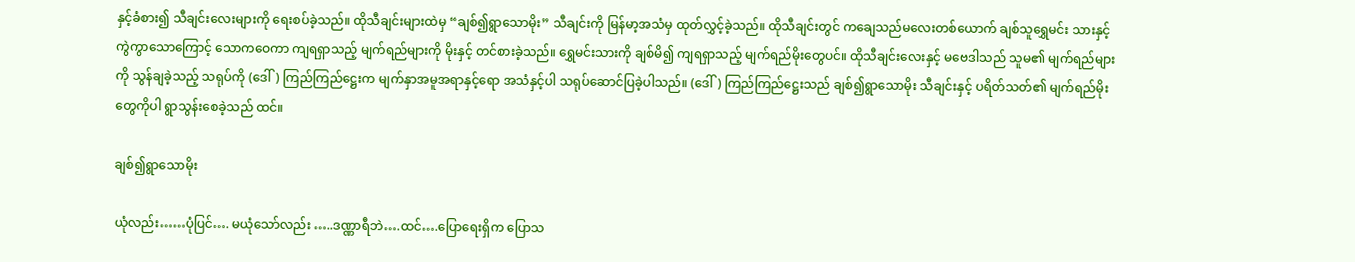နှင့်ခံစား၍ သီချင်းလေးများကို ရေးစပ်ခဲ့သည်။ ထိုသီချင်းများထဲမှ “ချစ်၍ရွာသောမိုး” သီချင်းကို မြန်မာ့အသံမှ ထုတ်လွှင့်ခဲ့သည်။ ထိုသီချင်းတွင် ကချေသည်မလေးတစ်ယောက် ချစ်သူရွှေမင်း သားနှင့် ကွဲကွာသောကြောင့် သောကဝေကာ ကျရရှာသည့် မျက်ရည်များကို မိုးနှင့် တင်စားခဲ့သည်။ ရွှေမင်းသားကို ချစ်မိ၍ ကျရရှာသည့် မျက်ရည်မိုးတွေပင်။ ထိုသီချင်းလေးနှင့် မဗေဒါသည် သူမ၏ မျက်ရည်များကို သွန်ချခဲ့သည့် သရုပ်ကို (ဒေါ်) ကြည်ကြည်ဋ္ဌေးက မျက်နှာအမူအရာနှင့်ရော အသံနှင့်ပါ သရုပ်ဆောင်ပြခဲ့ပါသည်။ (ဒေါ်) ကြည်ကြည်ဋ္ဌေးသည် ချစ်၍ရွာသောမိုး သီချင်းနှင့် ပရိတ်သတ်၏ မျက်ရည်မိုးတွေကိုပါ ရွာသွန်းစေခဲ့သည် ထင်။

ချစ်၍ရွာသောမိုး

ယုံလည်း……ပုံပြင်…. မယုံသော်လည်း …..ဒဏ္ဏာရီဘဲ….ထင်….ပြောရေးရှိက ပြောသ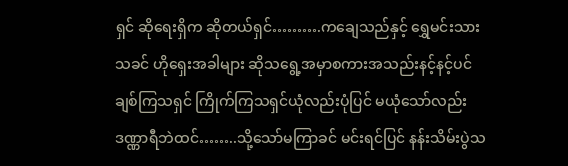ရှင် ဆိုရေးရှိက ဆိုတယ်ရှင်……….ကချေသည်နှင့် ရွှေမင်းသားသခင် ဟိုရှေးအခါများ ဆိုသရွေ့အမှာစကားအသည်းနင့်နင့်ပင် ချစ်ကြသရှင် ကြိုက်ကြသရှင်ယုံလည်းပုံပြင် မယုံသော်လည်း ဒဏ္ဏာရီဘဲထင်……..သို့သော်မကြာခင် မင်းရင်ပြင် နန်းသိမ်းပွဲသ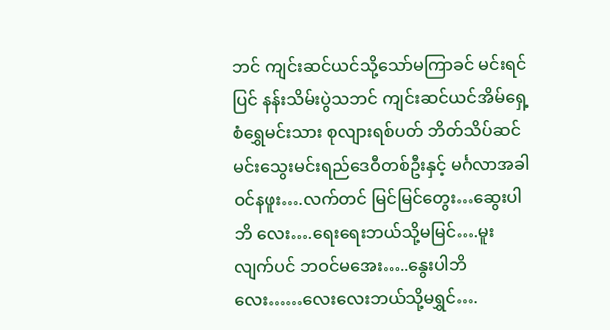ဘင် ကျင်းဆင်ယင်သို့သော်မကြာခင် မင်းရင်ပြင် နန်းသိမ်းပွဲသဘင် ကျင်းဆင်ယင်အိမ်ရှေ့စံရွှေမင်းသား စုလျားရစ်ပတ် ဘိတ်သိပ်ဆင်မင်းသွေးမင်းရည်ဒေဝီတစ်ဦးနှင့် မင်္ဂလာအခါဝင်နဖူး….လက်တင် မြင်မြင်တွေး…ဆွေးပါဘိ လေး….ရေးရေးဘယ်သို့မမြင်….မူးလျက်ပင် ဘဝင်မအေး…..နွေးပါဘိ လေး……လေးလေးဘယ်သို့မရွှင်….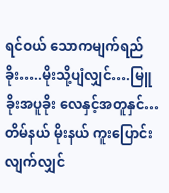ရင်ဝယ် သောကမျက်ရည်ခိုး…..မိုးသို့ပျံလျှင်….မြူခိုးအပူခိုး လေနှင့်အတူနှင်…တိမ်နယ် မိုးနယ် ကူးပြောင်းလျက်လျှင်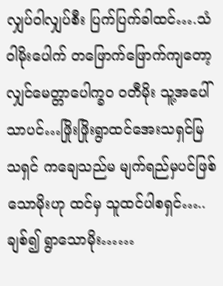လျှပ်ဝါလျှပ်စီး ပြက်ပြက်ခါထင်….သံဝါမိုးပေါက် တဖြောက်ဖြောက်ကျတော့လျှင်မေတ္တာပေါက္ခဝ ၀တီမိုး သူ့အပေါ်သာပင်…ဖြိုးဖြိုးရွာထင်အေးသရှင်မြသရှင် ကချေသည်မ မျက်ရည်မှပင်ဖြစ်သောမိုးဟု ထင်မှ သူထင်ပါစရှင်…..ချစ်၍ ရွာသောမိုး……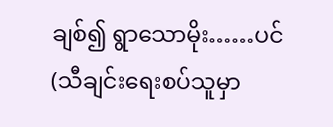ချစ်၍ ရွာသောမိုး……ပင်(သီချင်းရေးစပ်သူမှာ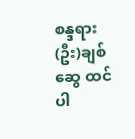စန္ဒရား(ဦး)ချစ်ဆွေ ထင်ပါ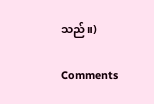သည်။)

Comments